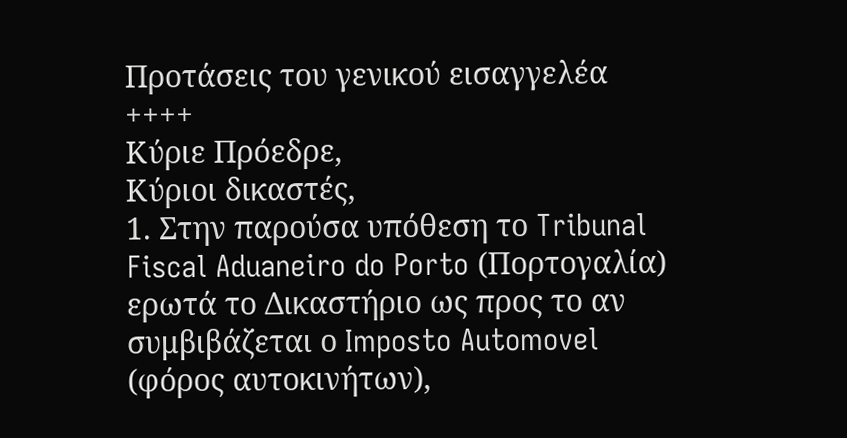Προτάσεις του γενικού εισαγγελέα
++++
Κύριε Πρόεδρε,
Κύριοι δικαστές,
1. Στην παρούσα υπόθεση το Tribunal Fiscal Aduaneiro do Porto (Πορτογαλία) ερωτά το Δικαστήριο ως προς το αν συμβιβάζεται ο Imposto Automovel (φόρος αυτοκινήτων),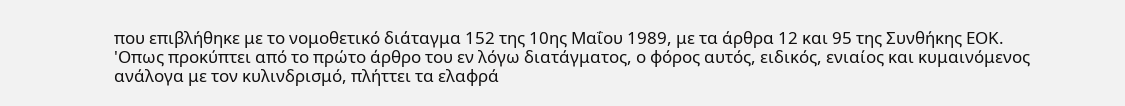που επιβλήθηκε με το νομοθετικό διάταγμα 152 της 10ης Μαΐου 1989, με τα άρθρα 12 και 95 της Συνθήκης ΕΟΚ.
'Οπως προκύπτει από το πρώτο άρθρο του εν λόγω διατάγματος, ο φόρος αυτός, ειδικός, ενιαίος και κυμαινόμενος ανάλογα με τον κυλινδρισμό, πλήττει τα ελαφρά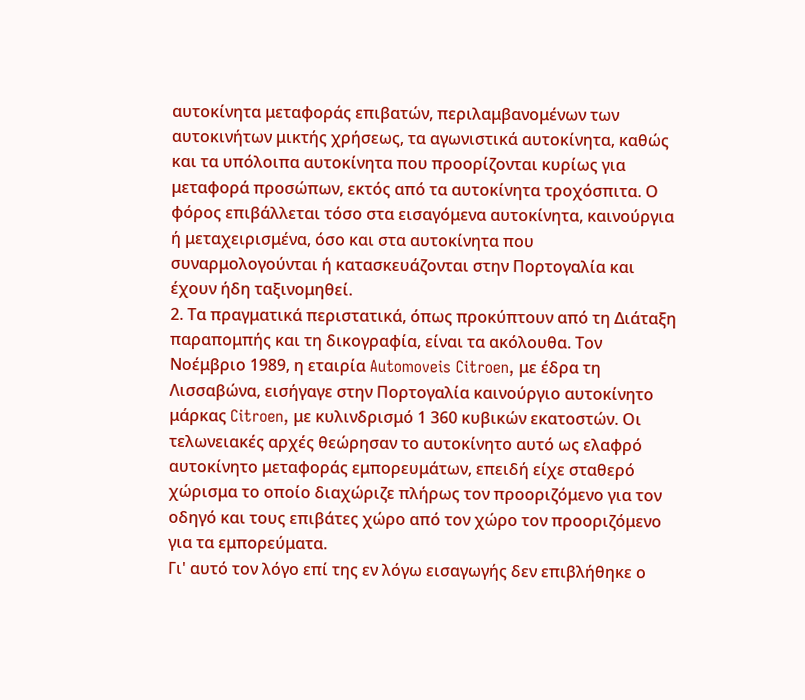αυτοκίνητα μεταφοράς επιβατών, περιλαμβανομένων των αυτοκινήτων μικτής χρήσεως, τα αγωνιστικά αυτοκίνητα, καθώς και τα υπόλοιπα αυτοκίνητα που προορίζονται κυρίως για μεταφορά προσώπων, εκτός από τα αυτοκίνητα τροχόσπιτα. Ο φόρος επιβάλλεται τόσο στα εισαγόμενα αυτοκίνητα, καινούργια ή μεταχειρισμένα, όσο και στα αυτοκίνητα που συναρμολογούνται ή κατασκευάζονται στην Πορτογαλία και έχουν ήδη ταξινομηθεί.
2. Τα πραγματικά περιστατικά, όπως προκύπτουν από τη Διάταξη παραπομπής και τη δικογραφία, είναι τα ακόλουθα. Τον Νοέμβριο 1989, η εταιρία Automoveis Citroen, με έδρα τη Λισσαβώνα, εισήγαγε στην Πορτογαλία καινούργιο αυτοκίνητο μάρκας Citroen, με κυλινδρισμό 1 360 κυβικών εκατοστών. Οι τελωνειακές αρχές θεώρησαν το αυτοκίνητο αυτό ως ελαφρό αυτοκίνητο μεταφοράς εμπορευμάτων, επειδή είχε σταθερό χώρισμα το οποίο διαχώριζε πλήρως τον προοριζόμενο για τον οδηγό και τους επιβάτες χώρο από τον χώρο τον προοριζόμενο για τα εμπορεύματα.
Γι' αυτό τον λόγο επί της εν λόγω εισαγωγής δεν επιβλήθηκε ο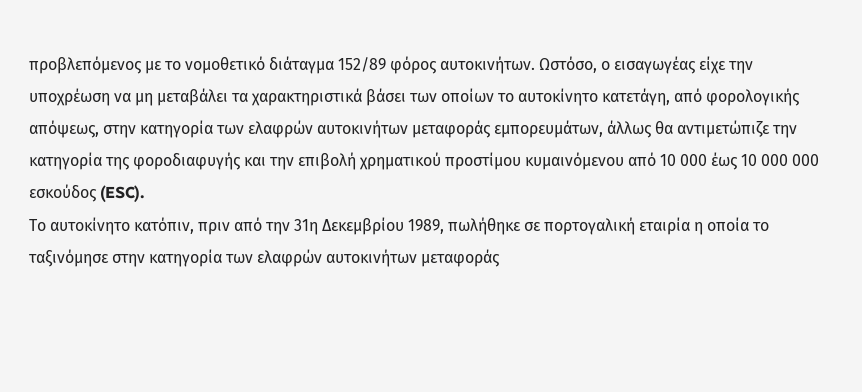προβλεπόμενος με το νομοθετικό διάταγμα 152/89 φόρος αυτοκινήτων. Ωστόσο, ο εισαγωγέας είχε την υποχρέωση να μη μεταβάλει τα χαρακτηριστικά βάσει των οποίων το αυτοκίνητο κατετάγη, από φορολογικής απόψεως, στην κατηγορία των ελαφρών αυτοκινήτων μεταφοράς εμπορευμάτων, άλλως θα αντιμετώπιζε την κατηγορία της φοροδιαφυγής και την επιβολή χρηματικού προστίμου κυμαινόμενου από 10 000 έως 10 000 000 εσκούδος (ESC).
Το αυτοκίνητο κατόπιν, πριν από την 31η Δεκεμβρίου 1989, πωλήθηκε σε πορτογαλική εταιρία η οποία το ταξινόμησε στην κατηγορία των ελαφρών αυτοκινήτων μεταφοράς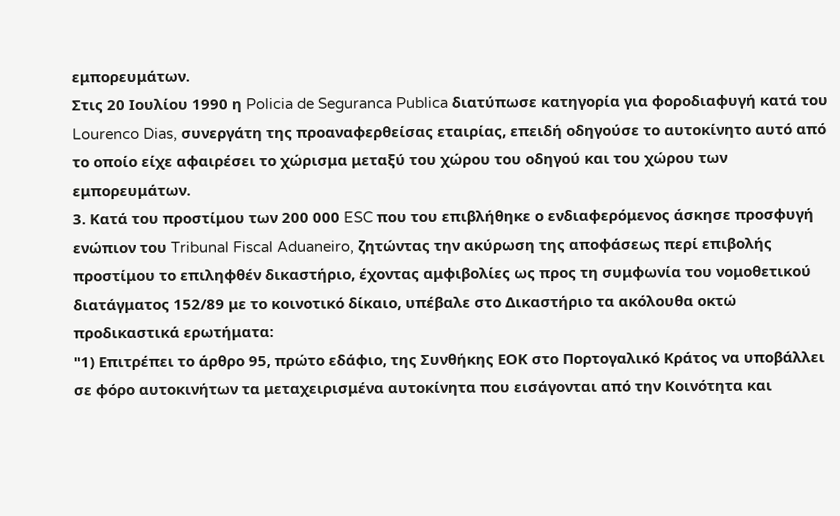εμπορευμάτων.
Στις 20 Ιουλίου 1990 η Policia de Seguranca Publica διατύπωσε κατηγορία για φοροδιαφυγή κατά του Lourenco Dias, συνεργάτη της προαναφερθείσας εταιρίας, επειδή οδηγούσε το αυτοκίνητο αυτό από το οποίο είχε αφαιρέσει το χώρισμα μεταξύ του χώρου του οδηγού και του χώρου των εμπορευμάτων.
3. Κατά του προστίμου των 200 000 ESC που του επιβλήθηκε ο ενδιαφερόμενος άσκησε προσφυγή ενώπιον του Tribunal Fiscal Aduaneiro, ζητώντας την ακύρωση της αποφάσεως περί επιβολής προστίμου το επιληφθέν δικαστήριο, έχοντας αμφιβολίες ως προς τη συμφωνία του νομοθετικού διατάγματος 152/89 με το κοινοτικό δίκαιο, υπέβαλε στο Δικαστήριο τα ακόλουθα οκτώ προδικαστικά ερωτήματα:
"1) Επιτρέπει το άρθρο 95, πρώτο εδάφιο, της Συνθήκης ΕΟΚ στο Πορτογαλικό Κράτος να υποβάλλει σε φόρο αυτοκινήτων τα μεταχειρισμένα αυτοκίνητα που εισάγονται από την Κοινότητα και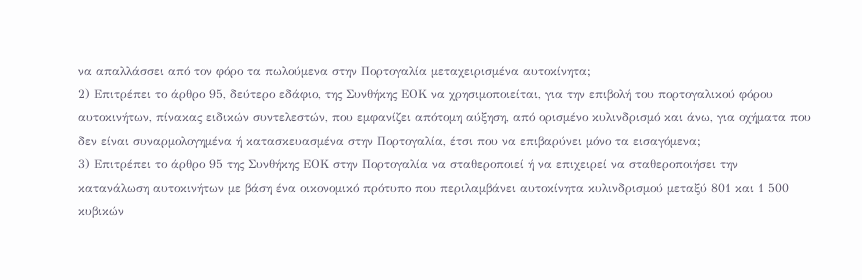να απαλλάσσει από τον φόρο τα πωλούμενα στην Πορτογαλία μεταχειρισμένα αυτοκίνητα;
2) Επιτρέπει το άρθρο 95, δεύτερο εδάφιο, της Συνθήκης ΕΟΚ να χρησιμοποιείται, για την επιβολή του πορτογαλικού φόρου
αυτοκινήτων, πίνακας ειδικών συντελεστών, που εμφανίζει απότομη αύξηση, από ορισμένο κυλινδρισμό και άνω, για οχήματα που δεν είναι συναρμολογημένα ή κατασκευασμένα στην Πορτογαλία, έτσι που να επιβαρύνει μόνο τα εισαγόμενα;
3) Επιτρέπει το άρθρο 95 της Συνθήκης ΕΟΚ στην Πορτογαλία να σταθεροποιεί ή να επιχειρεί να σταθεροποιήσει την κατανάλωση αυτοκινήτων με βάση ένα οικονομικό πρότυπο που περιλαμβάνει αυτοκίνητα κυλινδρισμού μεταξύ 801 και 1 500 κυβικών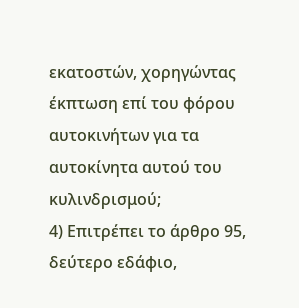εκατοστών, χορηγώντας έκπτωση επί του φόρου αυτοκινήτων για τα αυτοκίνητα αυτού του κυλινδρισμού;
4) Επιτρέπει το άρθρο 95, δεύτερο εδάφιο,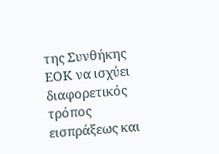της Συνθήκης ΕΟΚ να ισχύει διαφορετικός τρόπος εισπράξεως και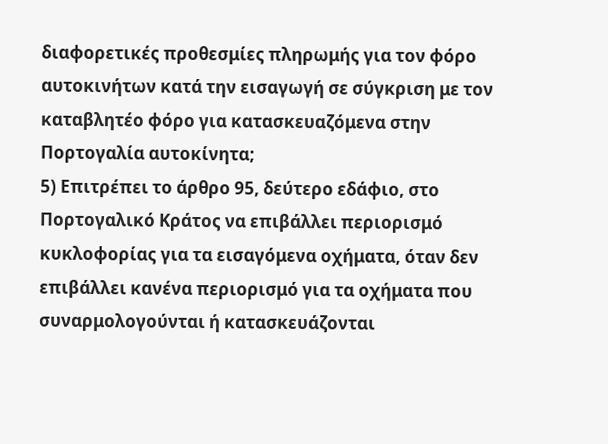διαφορετικές προθεσμίες πληρωμής για τον φόρο αυτοκινήτων κατά την εισαγωγή σε σύγκριση με τον καταβλητέο φόρο για κατασκευαζόμενα στην Πορτογαλία αυτοκίνητα;
5) Επιτρέπει το άρθρο 95, δεύτερο εδάφιο, στο Πορτογαλικό Κράτος να επιβάλλει περιορισμό κυκλοφορίας για τα εισαγόμενα οχήματα, όταν δεν επιβάλλει κανένα περιορισμό για τα οχήματα που συναρμολογούνται ή κατασκευάζονται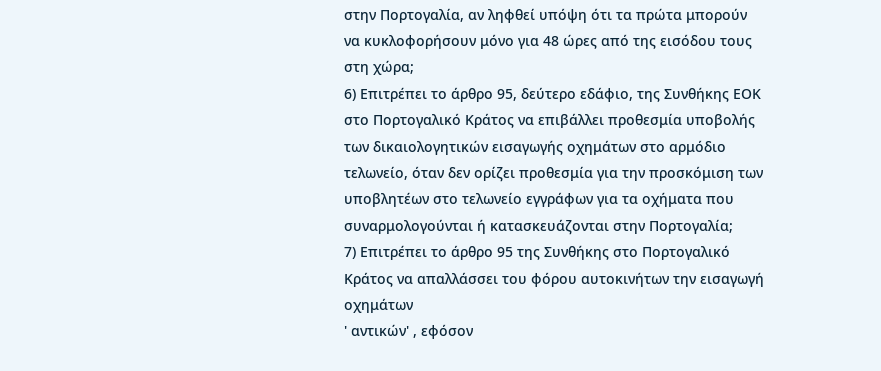στην Πορτογαλία, αν ληφθεί υπόψη ότι τα πρώτα μπορούν να κυκλοφορήσουν μόνο για 48 ώρες από της εισόδου τους στη χώρα;
6) Επιτρέπει το άρθρο 95, δεύτερο εδάφιο, της Συνθήκης ΕΟΚ στο Πορτογαλικό Κράτος να επιβάλλει προθεσμία υποβολής των δικαιολογητικών εισαγωγής οχημάτων στο αρμόδιο τελωνείο, όταν δεν ορίζει προθεσμία για την προσκόμιση των υποβλητέων στο τελωνείο εγγράφων για τα οχήματα που συναρμολογούνται ή κατασκευάζονται στην Πορτογαλία;
7) Επιτρέπει το άρθρο 95 της Συνθήκης στο Πορτογαλικό Κράτος να απαλλάσσει του φόρου αυτοκινήτων την εισαγωγή οχημάτων
' αντικών' , εφόσον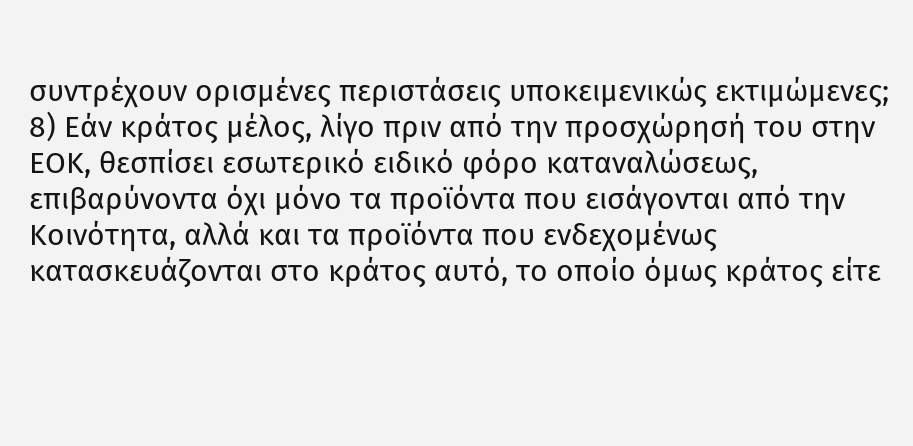συντρέχουν ορισμένες περιστάσεις υποκειμενικώς εκτιμώμενες;
8) Εάν κράτος μέλος, λίγο πριν από την προσχώρησή του στην ΕΟΚ, θεσπίσει εσωτερικό ειδικό φόρο καταναλώσεως, επιβαρύνοντα όχι μόνο τα προϊόντα που εισάγονται από την Κοινότητα, αλλά και τα προϊόντα που ενδεχομένως κατασκευάζονται στο κράτος αυτό, το οποίο όμως κράτος είτε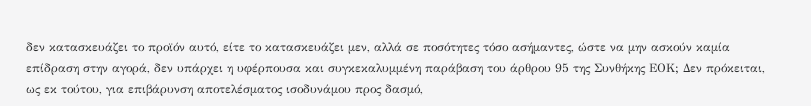δεν κατασκευάζει το προϊόν αυτό, είτε το κατασκευάζει μεν, αλλά σε ποσότητες τόσο ασήμαντες, ώστε να μην ασκούν καμία επίδραση στην αγορά, δεν υπάρχει η υφέρπουσα και συγκεκαλυμμένη παράβαση του άρθρου 95 της Συνθήκης ΕΟΚ; Δεν πρόκειται, ως εκ τούτου, για επιβάρυνση αποτελέσματος ισοδυνάμου προς δασμό,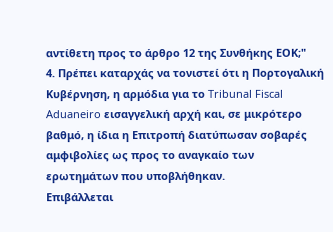αντίθετη προς το άρθρο 12 της Συνθήκης ΕΟΚ;"
4. Πρέπει καταρχάς να τονιστεί ότι η Πορτογαλική Κυβέρνηση, η αρμόδια για το Tribunal Fiscal Aduaneiro εισαγγελική αρχή και, σε μικρότερο βαθμό, η ίδια η Επιτροπή διατύπωσαν σοβαρές αμφιβολίες ως προς το αναγκαίο των ερωτημάτων που υποβλήθηκαν.
Επιβάλλεται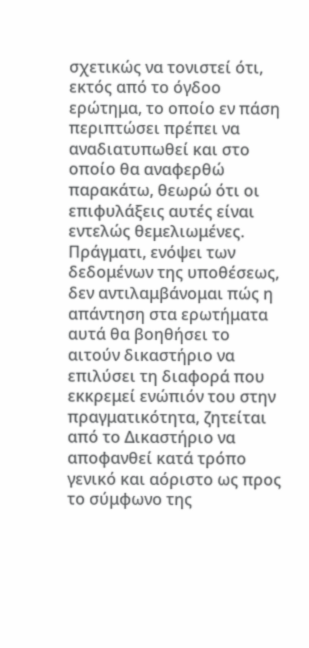σχετικώς να τονιστεί ότι, εκτός από το όγδοο ερώτημα, το οποίο εν πάση περιπτώσει πρέπει να αναδιατυπωθεί και στο οποίο θα αναφερθώ παρακάτω, θεωρώ ότι οι επιφυλάξεις αυτές είναι εντελώς θεμελιωμένες. Πράγματι, ενόψει των δεδομένων της υποθέσεως, δεν αντιλαμβάνομαι πώς η απάντηση στα ερωτήματα αυτά θα βοηθήσει το αιτούν δικαστήριο να επιλύσει τη διαφορά που εκκρεμεί ενώπιόν του στην πραγματικότητα, ζητείται από το Δικαστήριο να αποφανθεί κατά τρόπο γενικό και αόριστο ως προς το σύμφωνο της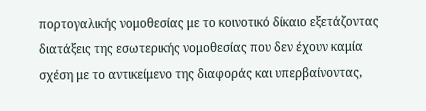πορτογαλικής νομοθεσίας με το κοινοτικό δίκαιο εξετάζοντας διατάξεις της εσωτερικής νομοθεσίας που δεν έχουν καμία σχέση με το αντικείμενο της διαφοράς και υπερβαίνοντας,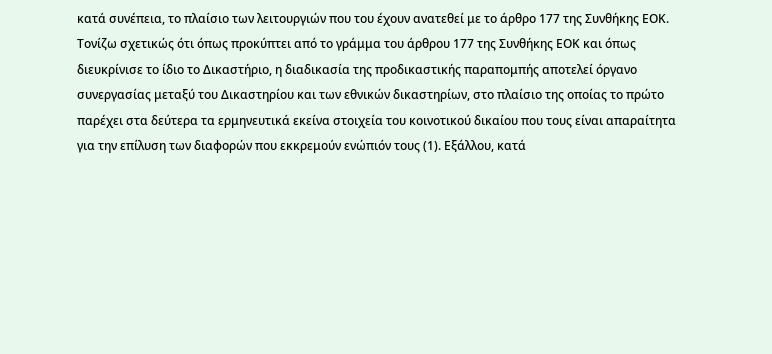κατά συνέπεια, το πλαίσιο των λειτουργιών που του έχουν ανατεθεί με το άρθρο 177 της Συνθήκης ΕΟΚ.
Τονίζω σχετικώς ότι όπως προκύπτει από το γράμμα του άρθρου 177 της Συνθήκης ΕΟΚ και όπως διευκρίνισε το ίδιο το Δικαστήριο, η διαδικασία της προδικαστικής παραπομπής αποτελεί όργανο συνεργασίας μεταξύ του Δικαστηρίου και των εθνικών δικαστηρίων, στο πλαίσιο της οποίας το πρώτο παρέχει στα δεύτερα τα ερμηνευτικά εκείνα στοιχεία του κοινοτικού δικαίου που τους είναι απαραίτητα για την επίλυση των διαφορών που εκκρεμούν ενώπιόν τους (1). Εξάλλου, κατά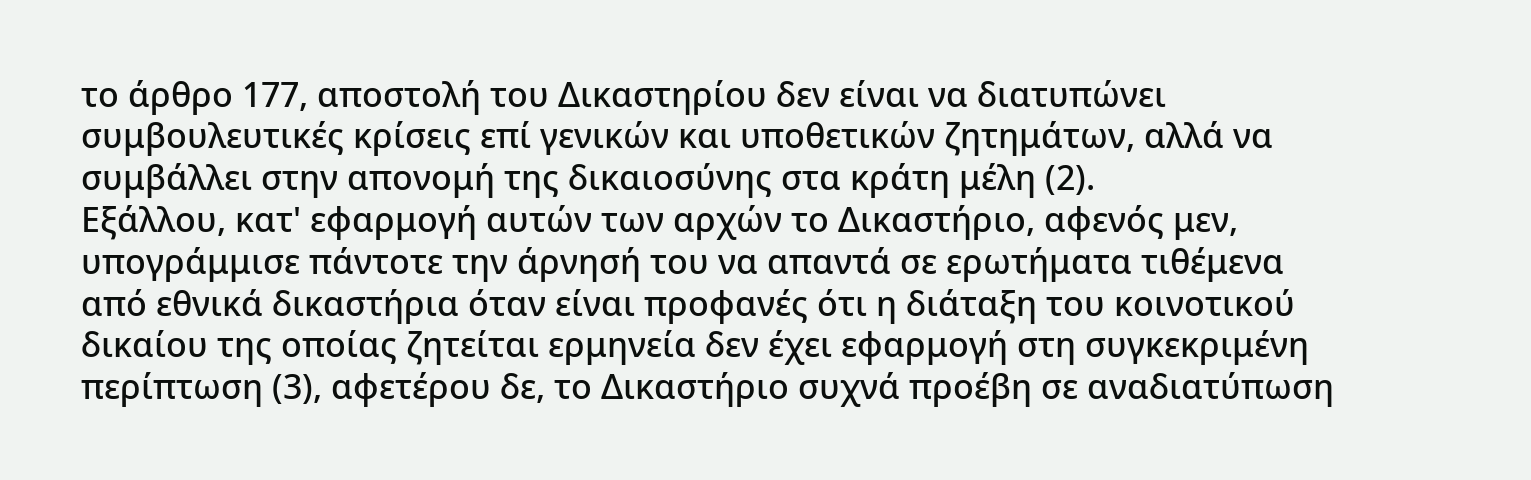το άρθρο 177, αποστολή του Δικαστηρίου δεν είναι να διατυπώνει συμβουλευτικές κρίσεις επί γενικών και υποθετικών ζητημάτων, αλλά να συμβάλλει στην απονομή της δικαιοσύνης στα κράτη μέλη (2).
Εξάλλου, κατ' εφαρμογή αυτών των αρχών το Δικαστήριο, αφενός μεν, υπογράμμισε πάντοτε την άρνησή του να απαντά σε ερωτήματα τιθέμενα από εθνικά δικαστήρια όταν είναι προφανές ότι η διάταξη του κοινοτικού δικαίου της οποίας ζητείται ερμηνεία δεν έχει εφαρμογή στη συγκεκριμένη περίπτωση (3), αφετέρου δε, το Δικαστήριο συχνά προέβη σε αναδιατύπωση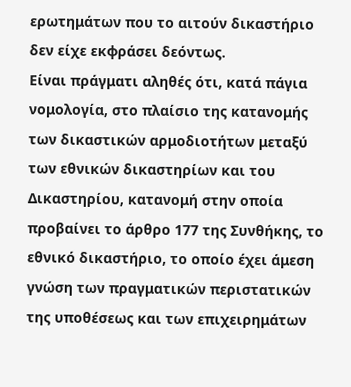ερωτημάτων που το αιτούν δικαστήριο δεν είχε εκφράσει δεόντως.
Είναι πράγματι αληθές ότι, κατά πάγια νομολογία, στο πλαίσιο της κατανομής των δικαστικών αρμοδιοτήτων μεταξύ των εθνικών δικαστηρίων και του Δικαστηρίου, κατανομή στην οποία προβαίνει το άρθρο 177 της Συνθήκης, το εθνικό δικαστήριο, το οποίο έχει άμεση γνώση των πραγματικών περιστατικών της υποθέσεως και των επιχειρημάτων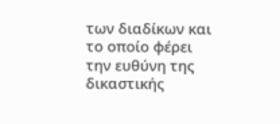των διαδίκων και το οποίο φέρει την ευθύνη της δικαστικής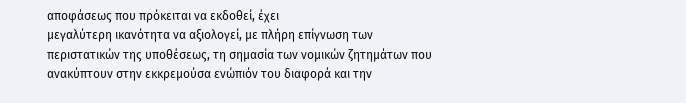αποφάσεως που πρόκειται να εκδοθεί, έχει
μεγαλύτερη ικανότητα να αξιολογεί, με πλήρη επίγνωση των περιστατικών της υποθέσεως, τη σημασία των νομικών ζητημάτων που ανακύπτουν στην εκκρεμούσα ενώπιόν του διαφορά και την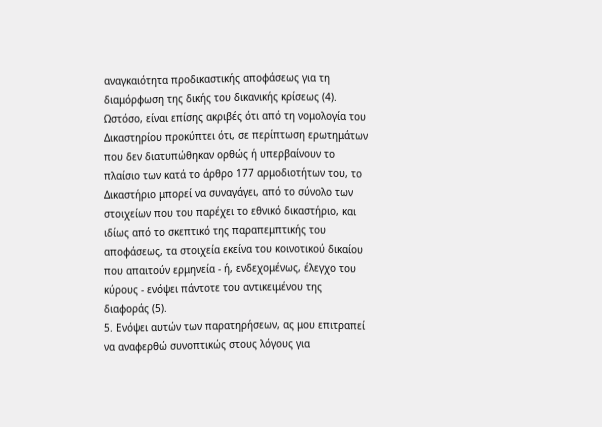αναγκαιότητα προδικαστικής αποφάσεως για τη διαμόρφωση της δικής του δικανικής κρίσεως (4). Ωστόσο, είναι επίσης ακριβές ότι από τη νομολογία του Δικαστηρίου προκύπτει ότι, σε περίπτωση ερωτημάτων που δεν διατυπώθηκαν ορθώς ή υπερβαίνουν το πλαίσιο των κατά το άρθρο 177 αρμοδιοτήτων του, το Δικαστήριο μπορεί να συναγάγει, από το σύνολο των στοιχείων που του παρέχει το εθνικό δικαστήριο, και ιδίως από το σκεπτικό της παραπεμπτικής του αποφάσεως, τα στοιχεία εκείνα του κοινοτικού δικαίου που απαιτούν ερμηνεία - ή, ενδεχομένως, έλεγχο του κύρους - ενόψει πάντοτε του αντικειμένου της διαφοράς (5).
5. Ενόψει αυτών των παρατηρήσεων, ας μου επιτραπεί να αναφερθώ συνοπτικώς στους λόγους για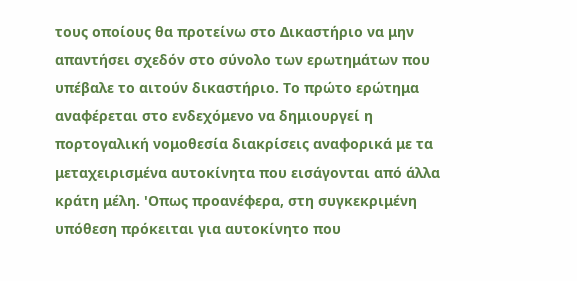τους οποίους θα προτείνω στο Δικαστήριο να μην απαντήσει σχεδόν στο σύνολο των ερωτημάτων που υπέβαλε το αιτούν δικαστήριο. Το πρώτο ερώτημα αναφέρεται στο ενδεχόμενο να δημιουργεί η πορτογαλική νομοθεσία διακρίσεις αναφορικά με τα μεταχειρισμένα αυτοκίνητα που εισάγονται από άλλα κράτη μέλη. 'Οπως προανέφερα, στη συγκεκριμένη υπόθεση πρόκειται για αυτοκίνητο που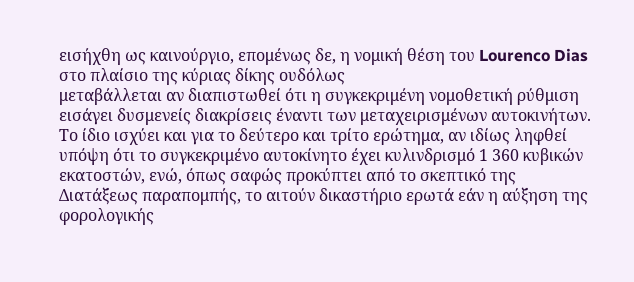εισήχθη ως καινούργιο, επομένως δε, η νομική θέση του Lourenco Dias στο πλαίσιο της κύριας δίκης ουδόλως
μεταβάλλεται αν διαπιστωθεί ότι η συγκεκριμένη νομοθετική ρύθμιση εισάγει δυσμενείς διακρίσεις έναντι των μεταχειρισμένων αυτοκινήτων.
Το ίδιο ισχύει και για το δεύτερο και τρίτο ερώτημα, αν ιδίως ληφθεί υπόψη ότι το συγκεκριμένο αυτοκίνητο έχει κυλινδρισμό 1 360 κυβικών εκατοστών, ενώ, όπως σαφώς προκύπτει από το σκεπτικό της Διατάξεως παραπομπής, το αιτούν δικαστήριο ερωτά εάν η αύξηση της φορολογικής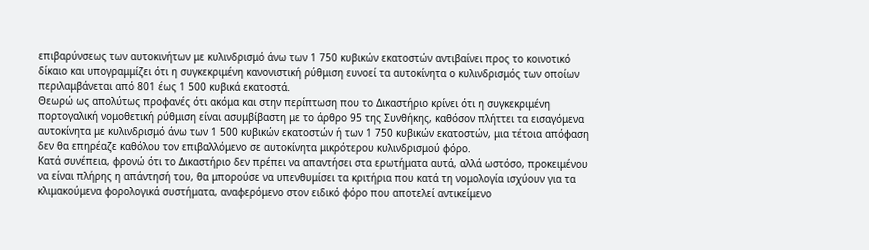επιβαρύνσεως των αυτοκινήτων με κυλινδρισμό άνω των 1 750 κυβικών εκατοστών αντιβαίνει προς το κοινοτικό δίκαιο και υπογραμμίζει ότι η συγκεκριμένη κανονιστική ρύθμιση ευνοεί τα αυτοκίνητα ο κυλινδρισμός των οποίων περιλαμβάνεται από 801 έως 1 500 κυβικά εκατοστά.
Θεωρώ ως απολύτως προφανές ότι ακόμα και στην περίπτωση που το Δικαστήριο κρίνει ότι η συγκεκριμένη πορτογαλική νομοθετική ρύθμιση είναι ασυμβίβαστη με το άρθρο 95 της Συνθήκης, καθόσον πλήττει τα εισαγόμενα αυτοκίνητα με κυλινδρισμό άνω των 1 500 κυβικών εκατοστών ή των 1 750 κυβικών εκατοστών, μια τέτοια απόφαση δεν θα επηρέαζε καθόλου τον επιβαλλόμενο σε αυτοκίνητα μικρότερου κυλινδρισμού φόρο.
Κατά συνέπεια, φρονώ ότι το Δικαστήριο δεν πρέπει να απαντήσει στα ερωτήματα αυτά, αλλά ωστόσο, προκειμένου να είναι πλήρης η απάντησή του, θα μπορούσε να υπενθυμίσει τα κριτήρια που κατά τη νομολογία ισχύουν για τα κλιμακούμενα φορολογικά συστήματα, αναφερόμενο στον ειδικό φόρο που αποτελεί αντικείμενο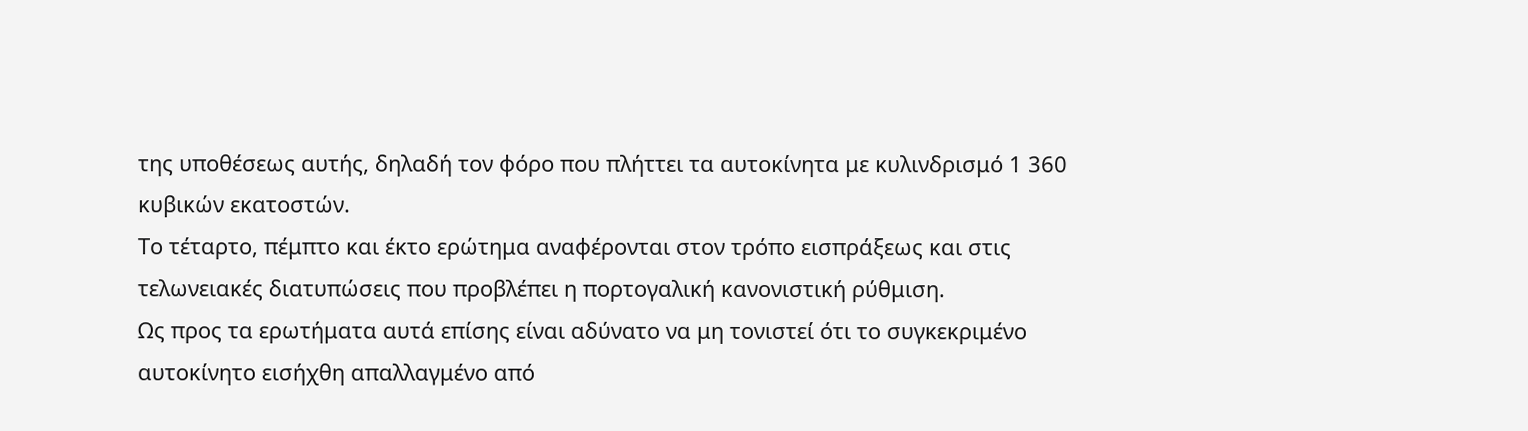της υποθέσεως αυτής, δηλαδή τον φόρο που πλήττει τα αυτοκίνητα με κυλινδρισμό 1 360 κυβικών εκατοστών.
Το τέταρτο, πέμπτο και έκτο ερώτημα αναφέρονται στον τρόπο εισπράξεως και στις τελωνειακές διατυπώσεις που προβλέπει η πορτογαλική κανονιστική ρύθμιση.
Ως προς τα ερωτήματα αυτά επίσης είναι αδύνατο να μη τονιστεί ότι το συγκεκριμένο αυτοκίνητο εισήχθη απαλλαγμένο από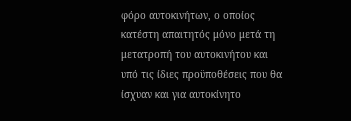φόρο αυτοκινήτων, ο οποίος
κατέστη απαιτητός μόνο μετά τη μετατροπή του αυτοκινήτου και υπό τις ίδιες προϋποθέσεις που θα ίσχυαν και για αυτοκίνητο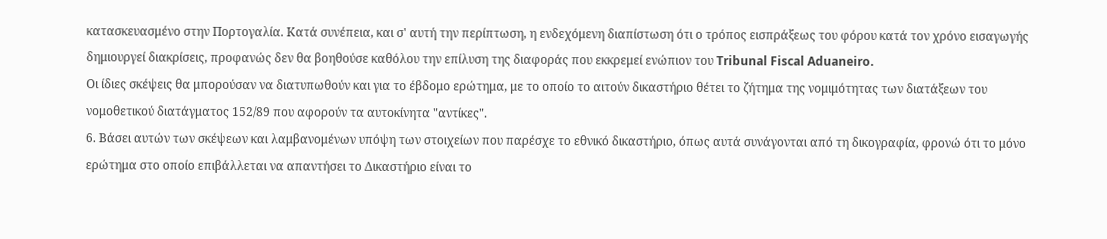κατασκευασμένο στην Πορτογαλία. Κατά συνέπεια, και σ' αυτή την περίπτωση, η ενδεχόμενη διαπίστωση ότι ο τρόπος εισπράξεως του φόρου κατά τον χρόνο εισαγωγής δημιουργεί διακρίσεις, προφανώς δεν θα βοηθούσε καθόλου την επίλυση της διαφοράς που εκκρεμεί ενώπιον του Tribunal Fiscal Aduaneiro.
Οι ίδιες σκέψεις θα μπορούσαν να διατυπωθούν και για το έβδομο ερώτημα, με το οποίο το αιτούν δικαστήριο θέτει το ζήτημα της νομιμότητας των διατάξεων του νομοθετικού διατάγματος 152/89 που αφορούν τα αυτοκίνητα "αντίκες".
6. Βάσει αυτών των σκέψεων και λαμβανομένων υπόψη των στοιχείων που παρέσχε το εθνικό δικαστήριο, όπως αυτά συνάγονται από τη δικογραφία, φρονώ ότι το μόνο ερώτημα στο οποίο επιβάλλεται να απαντήσει το Δικαστήριο είναι το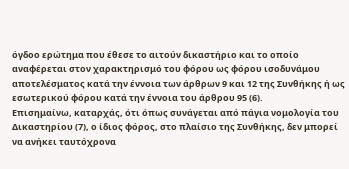όγδοο ερώτημα που έθεσε το αιτούν δικαστήριο και το οποίο αναφέρεται στον χαρακτηρισμό του φόρου ως φόρου ισοδυνάμου αποτελέσματος κατά την έννοια των άρθρων 9 και 12 της Συνθήκης ή ως εσωτερικού φόρου κατά την έννοια του άρθρου 95 (6).
Επισημαίνω, καταρχάς, ότι όπως συνάγεται από πάγια νομολογία του Δικαστηρίου (7), ο ίδιος φόρος, στο πλαίσιο της Συνθήκης, δεν μπορεί να ανήκει ταυτόχρονα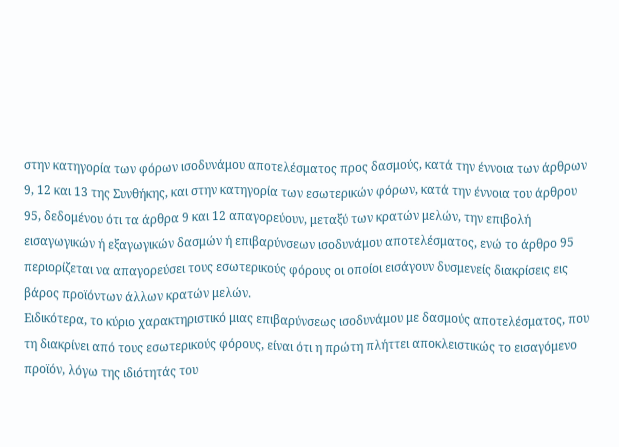στην κατηγορία των φόρων ισοδυνάμου αποτελέσματος προς δασμούς, κατά την έννοια των άρθρων 9, 12 και 13 της Συνθήκης, και στην κατηγορία των εσωτερικών φόρων, κατά την έννοια του άρθρου 95, δεδομένου ότι τα άρθρα 9 και 12 απαγορεύουν, μεταξύ των κρατών μελών, την επιβολή εισαγωγικών ή εξαγωγικών δασμών ή επιβαρύνσεων ισοδυνάμου αποτελέσματος, ενώ το άρθρο 95 περιορίζεται να απαγορεύσει τους εσωτερικούς φόρους οι οποίοι εισάγουν δυσμενείς διακρίσεις εις βάρος προϊόντων άλλων κρατών μελών.
Ειδικότερα, το κύριο χαρακτηριστικό μιας επιβαρύνσεως ισοδυνάμου με δασμούς αποτελέσματος, που τη διακρίνει από τους εσωτερικούς φόρους, είναι ότι η πρώτη πλήττει αποκλειστικώς το εισαγόμενο προϊόν, λόγω της ιδιότητάς του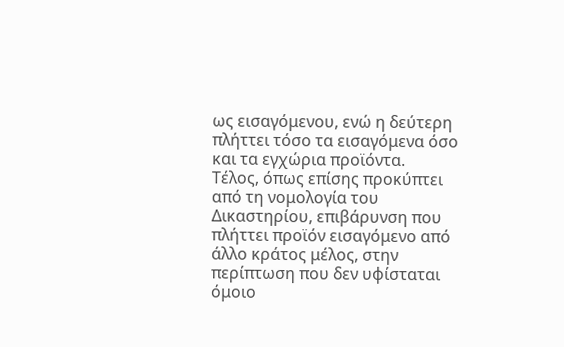ως εισαγόμενου, ενώ η δεύτερη πλήττει τόσο τα εισαγόμενα όσο και τα εγχώρια προϊόντα.
Τέλος, όπως επίσης προκύπτει από τη νομολογία του Δικαστηρίου, επιβάρυνση που πλήττει προϊόν εισαγόμενο από άλλο κράτος μέλος, στην περίπτωση που δεν υφίσταται όμοιο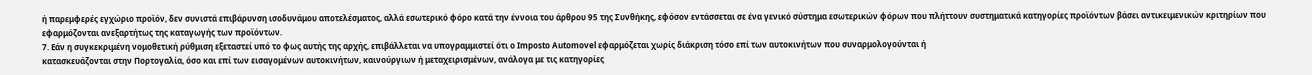ή παρεμφερές εγχώριο προϊόν, δεν συνιστά επιβάρυνση ισοδυνάμου αποτελέσματος, αλλά εσωτερικό φόρο κατά την έννοια του άρθρου 95 της Συνθήκης, εφόσον εντάσσεται σε ένα γενικό σύστημα εσωτερικών φόρων που πλήττουν συστηματικά κατηγορίες προϊόντων βάσει αντικειμενικών κριτηρίων που εφαρμόζονται ανεξαρτήτως της καταγωγής των προϊόντων.
7. Εάν η συγκεκριμένη νομοθετική ρύθμιση εξεταστεί υπό το φως αυτής της αρχής, επιβάλλεται να υπογραμμιστεί ότι ο Imposto Automovel εφαρμόζεται χωρίς διάκριση τόσο επί των αυτοκινήτων που συναρμολογούνται ή
κατασκευάζονται στην Πορτογαλία, όσο και επί των εισαγομένων αυτοκινήτων, καινούργιων ή μεταχειρισμένων, ανάλογα με τις κατηγορίες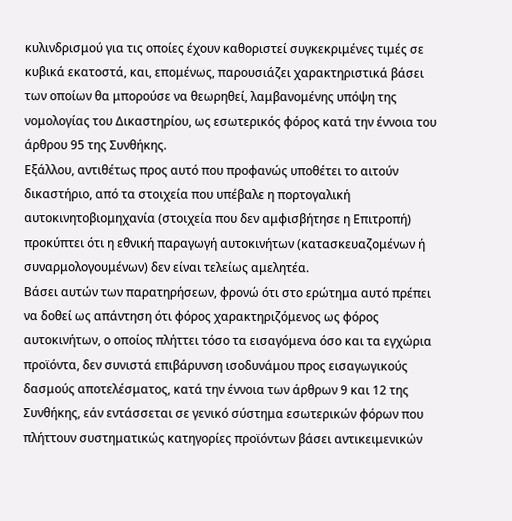κυλινδρισμού για τις οποίες έχουν καθοριστεί συγκεκριμένες τιμές σε κυβικά εκατοστά, και, επομένως, παρουσιάζει χαρακτηριστικά βάσει των οποίων θα μπορούσε να θεωρηθεί, λαμβανομένης υπόψη της νομολογίας του Δικαστηρίου, ως εσωτερικός φόρος κατά την έννοια του άρθρου 95 της Συνθήκης.
Εξάλλου, αντιθέτως προς αυτό που προφανώς υποθέτει το αιτούν δικαστήριο, από τα στοιχεία που υπέβαλε η πορτογαλική αυτοκινητοβιομηχανία (στοιχεία που δεν αμφισβήτησε η Επιτροπή) προκύπτει ότι η εθνική παραγωγή αυτοκινήτων (κατασκευαζομένων ή συναρμολογουμένων) δεν είναι τελείως αμελητέα.
Βάσει αυτών των παρατηρήσεων, φρονώ ότι στο ερώτημα αυτό πρέπει να δοθεί ως απάντηση ότι φόρος χαρακτηριζόμενος ως φόρος αυτοκινήτων, ο οποίος πλήττει τόσο τα εισαγόμενα όσο και τα εγχώρια προϊόντα, δεν συνιστά επιβάρυνση ισοδυνάμου προς εισαγωγικούς δασμούς αποτελέσματος, κατά την έννοια των άρθρων 9 και 12 της Συνθήκης, εάν εντάσσεται σε γενικό σύστημα εσωτερικών φόρων που πλήττουν συστηματικώς κατηγορίες προϊόντων βάσει αντικειμενικών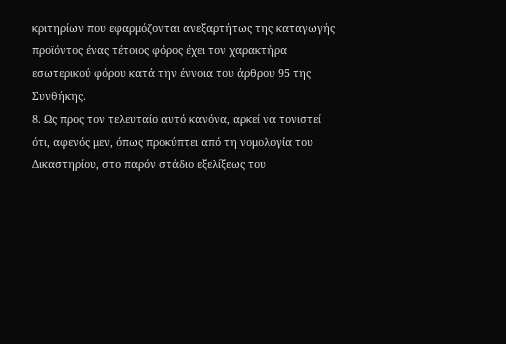κριτηρίων που εφαρμόζονται ανεξαρτήτως της καταγωγής προϊόντος ένας τέτοιος φόρος έχει τον χαρακτήρα εσωτερικού φόρου κατά την έννοια του άρθρου 95 της Συνθήκης.
8. Ως προς τον τελευταίο αυτό κανόνα, αρκεί να τονιστεί ότι, αφενός μεν, όπως προκύπτει από τη νομολογία του Δικαστηρίου, στο παρόν στάδιο εξελίξεως του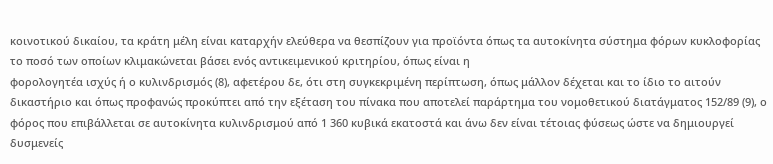κοινοτικού δικαίου, τα κράτη μέλη είναι καταρχήν ελεύθερα να θεσπίζουν για προϊόντα όπως τα αυτοκίνητα σύστημα φόρων κυκλοφορίας το ποσό των οποίων κλιμακώνεται βάσει ενός αντικειμενικού κριτηρίου, όπως είναι η
φορολογητέα ισχύς ή ο κυλινδρισμός (8), αφετέρου δε, ότι στη συγκεκριμένη περίπτωση, όπως μάλλον δέχεται και το ίδιο το αιτούν δικαστήριο και όπως προφανώς προκύπτει από την εξέταση του πίνακα που αποτελεί παράρτημα του νομοθετικού διατάγματος 152/89 (9), ο φόρος που επιβάλλεται σε αυτοκίνητα κυλινδρισμού από 1 360 κυβικά εκατοστά και άνω δεν είναι τέτοιας φύσεως ώστε να δημιουργεί δυσμενείς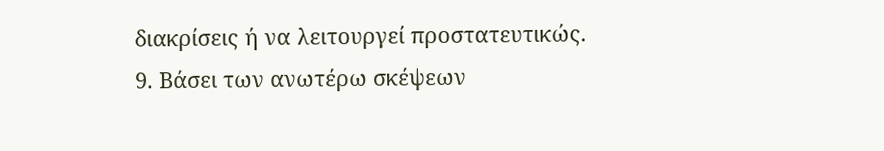διακρίσεις ή να λειτουργεί προστατευτικώς.
9. Βάσει των ανωτέρω σκέψεων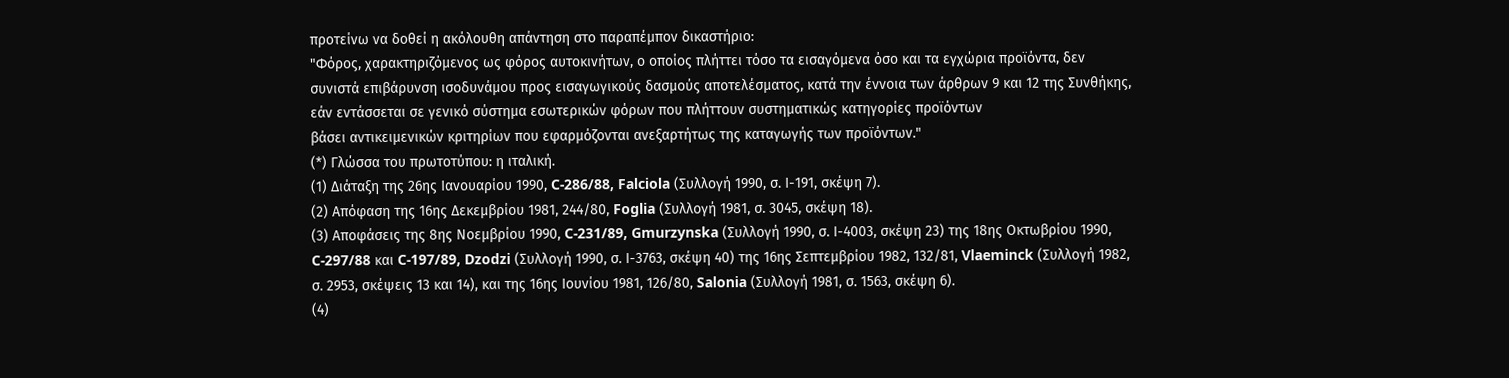προτείνω να δοθεί η ακόλουθη απάντηση στο παραπέμπον δικαστήριο:
"Φόρος, χαρακτηριζόμενος ως φόρος αυτοκινήτων, ο οποίος πλήττει τόσο τα εισαγόμενα όσο και τα εγχώρια προϊόντα, δεν συνιστά επιβάρυνση ισοδυνάμου προς εισαγωγικούς δασμούς αποτελέσματος, κατά την έννοια των άρθρων 9 και 12 της Συνθήκης, εάν εντάσσεται σε γενικό σύστημα εσωτερικών φόρων που πλήττουν συστηματικώς κατηγορίες προϊόντων
βάσει αντικειμενικών κριτηρίων που εφαρμόζονται ανεξαρτήτως της καταγωγής των προϊόντων."
(*) Γλώσσα του πρωτοτύπου: η ιταλική.
(1) Διάταξη της 26ης Ιανουαρίου 1990, C-286/88, Falciola (Συλλογή 1990, σ. Ι-191, σκέψη 7).
(2) Απόφαση της 16ης Δεκεμβρίου 1981, 244/80, Foglia (Συλλογή 1981, σ. 3045, σκέψη 18).
(3) Αποφάσεις της 8ης Νοεμβρίου 1990, C-231/89, Gmurzynska (Συλλογή 1990, σ. Ι-4003, σκέψη 23) της 18ης Οκτωβρίου 1990, C-297/88 και C-197/89, Dzodzi (Συλλογή 1990, σ. Ι-3763, σκέψη 40) της 16ης Σεπτεμβρίου 1982, 132/81, Vlaeminck (Συλλογή 1982, σ. 2953, σκέψεις 13 και 14), και της 16ης Ιουνίου 1981, 126/80, Salonia (Συλλογή 1981, σ. 1563, σκέψη 6).
(4)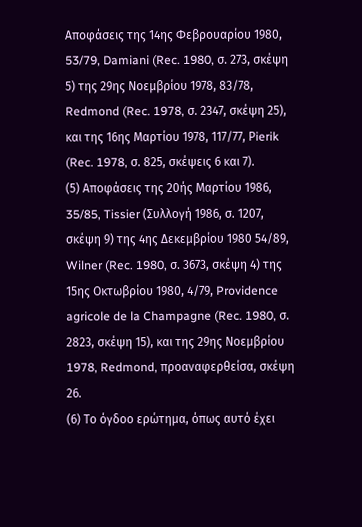Αποφάσεις της 14ης Φεβρουαρίου 1980, 53/79, Damiani (Rec. 1980, σ. 273, σκέψη 5) της 29ης Νοεμβρίου 1978, 83/78, Redmond (Rec. 1978, σ. 2347, σκέψη 25), και της 16ης Μαρτίου 1978, 117/77, Ρierik (Rec. 1978, σ. 825, σκέψεις 6 και 7).
(5) Αποφάσεις της 20ής Μαρτίου 1986, 35/85, Tissier (Συλλογή 1986, σ. 1207, σκέψη 9) της 4ης Δεκεμβρίου 1980 54/89, Wilner (Rec. 1980, σ. 3673, σκέψη 4) της 15ης Οκτωβρίου 1980, 4/79, Providence agricole de la Champagne (Rec. 1980, σ. 2823, σκέψη 15), και της 29ης Νοεμβρίου 1978, Redmond, προαναφερθείσα, σκέψη 26.
(6) Το όγδοο ερώτημα, όπως αυτό έχει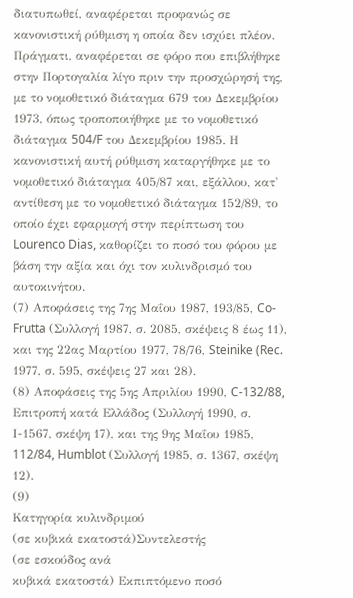διατυπωθεί, αναφέρεται προφανώς σε κανονιστική ρύθμιση η οποία δεν ισχύει πλέον. Πράγματι, αναφέρεται σε φόρο που επιβλήθηκε στην Πορτογαλία λίγο πριν την προσχώρησή της, με το νομοθετικό διάταγμα 679 του Δεκεμβρίου 1973, όπως τροποποιήθηκε με το νομοθετικό διάταγμα 504/F του Δεκεμβρίου 1985. Η κανονιστική αυτή ρύθμιση καταργήθηκε με το νομοθετικό διάταγμα 405/87 και, εξάλλου, κατ' αντίθεση με το νομοθετικό διάταγμα 152/89, το οποίο έχει εφαρμογή στην περίπτωση του Lourenco Dias, καθορίζει το ποσό του φόρου με βάση την αξία και όχι τον κυλινδρισμό του αυτοκινήτου.
(7) Αποφάσεις της 7ης Μαΐου 1987, 193/85, Co-Frutta (Συλλογή 1987, σ. 2085, σκέψεις 8 έως 11), και της 22ας Μαρτίου 1977, 78/76, Steinike (Rec. 1977, σ. 595, σκέψεις 27 και 28).
(8) Αποφάσεις της 5ης Απριλίου 1990, C-132/88, Επιτροπή κατά Ελλάδος (Συλλογή 1990, σ. Ι-1567, σκέψη 17), και της 9ης Μαΐου 1985, 112/84, Humblot (Συλλογή 1985, σ. 1367, σκέψη 12).
(9)
Κατηγορία κυλινδριμού
(σε κυβικά εκατοστά)Συντελεστής
(σε εσκούδος ανά
κυβικά εκατοστά) Εκπιπτόμενο ποσό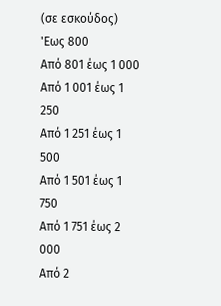(σε εσκούδος) 'Εως 800
Από 801 έως 1 000
Από 1 001 έως 1 250
Από 1 251 έως 1 500
Από 1 501 έως 1 750
Από 1 751 έως 2 000
Από 2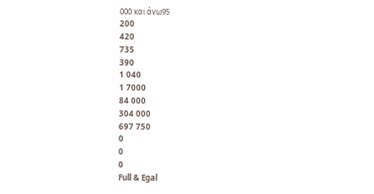000 και άνω95
200
420
735
390
1 040
1 7000
84 000
304 000
697 750
0
0
0
Full & Egal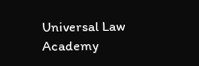Universal Law Academy